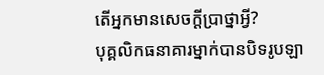តើអ្នកមានសេចក្តីប្រាថ្នាអ្វី?
បុគ្គលិកធនាគារម្នាក់បានបិទរូបឡា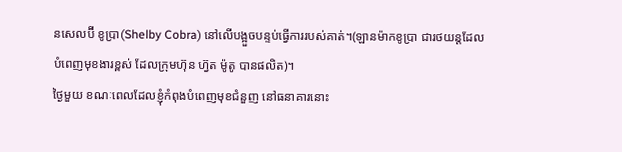នសេលប៊ី ខូប្រា(Shelby Cobra) នៅលើបង្អួចបន្ទប់ធ្វើការរបស់គាត់។(ឡានម៉ាកខូប្រា ជារថយន្តដែលបំពេញមុខងារខ្ពស់ ដែលក្រុមហ៊ុន ហ្វ៊ត ម៉ូតូ បានផលិត)។
ថ្ងៃមួយ ខណៈពេលដែលខ្ញុំកំពុងបំពេញមុខជំនួញ នៅធនាគារនោះ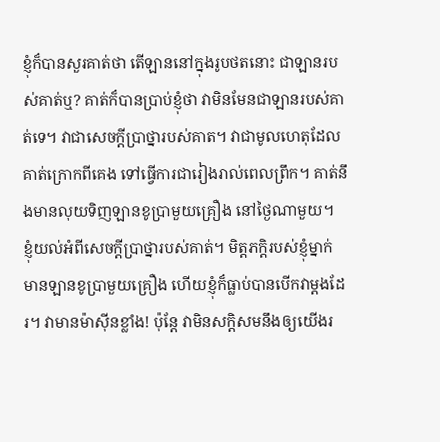ខ្ញុំក៏បានសួរគាត់ថា តើឡាននៅក្នុងរូបថតនោះ ជាឡានរបស់គាត់ឬ? គាត់ក៏បានប្រាប់ខ្ញុំថា វាមិនមែនជាឡានរបស់គាត់ទេ។ វាជាសេចក្តីប្រាថ្នារបស់គាត។ វាជាមូលហេតុដែលគាត់ក្រោកពីគេង ទៅធ្វើការជារៀងរាល់ពេលព្រឹក។ គាត់នឹងមានលុយទិញឡានខូប្រាមួយគ្រឿង នៅថ្ងៃណាមួយ។
ខ្ញុំយល់អំពីសេចក្តីប្រាថ្នារបស់គាត់។ មិត្តភក្តិរបស់ខ្ញុំម្នាក់ មានឡានខូប្រាមួយគ្រឿង ហើយខ្ញុំក៏ធ្លាប់បានបើកវាម្តងដែរ។ វាមានម៉ាស៊ីនខ្លាំង! ប៉ុន្តែ វាមិនសក្តិសមនឹងឲ្យយើងរ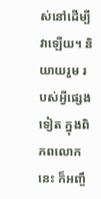ស់នៅដើម្បីវាឡើយ។ និយាយរួម របស់អ្វីផ្សេងទៀត ក្នុងពិភពលោកនេះ ក៏អញ្ចឹ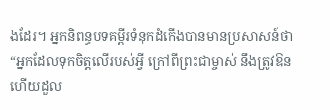ងដែរ។ អ្នកនិពន្ធបទគម្ពីរទំនុកដំកើងបានមានប្រសាសន៍ថា “អ្នកដែលទុកចិត្តលើរបស់អ្វី ក្រៅពីព្រះជាម្ចាស់ នឹងត្រូវឱន ហើយដួល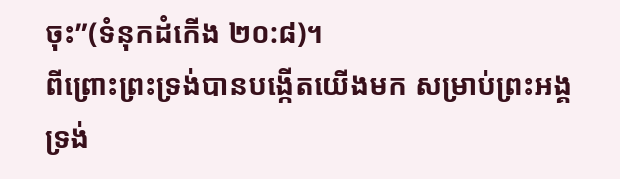ចុះ”(ទំនុកដំកើង ២០:៨)។
ពីព្រោះព្រះទ្រង់បានបង្កើតយើងមក សម្រាប់ព្រះអង្គទ្រង់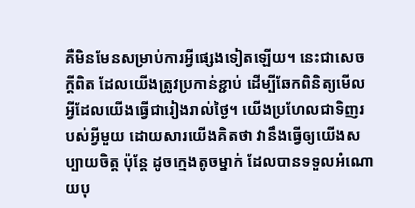គឺមិនមែនសម្រាប់ការអ្វីផ្សេងទៀតឡើយ។ នេះជាសេចក្តីពិត ដែលយើងត្រូវប្រកាន់ខ្ជាប់ ដើម្បីឆែកពិនិត្យមើលអ្វីដែលយើងធ្វើជារៀងរាល់ថ្ងៃ។ យើងប្រហែលជាទិញរបស់អ្វីមួយ ដោយសារយើងគិតថា វានឹងធ្វើឲ្យយើងសប្បាយចិត្ត ប៉ុន្តែ ដូចក្មេងតូចម្នាក់ ដែលបានទទួលអំណោយបុ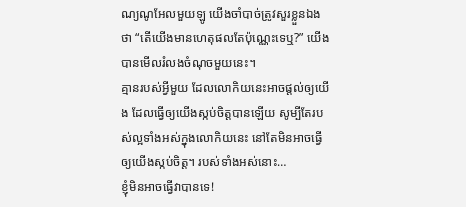ណ្យណូអែលមួយឡូ យើងចាំបាច់ត្រូវសួរខ្លួនឯងថា “តើយើងមានហេតុផលតែប៉ុណ្ណេះទេឬ?” យើងបានមើលរំលងចំណុចមួយនេះ។
គ្មានរបស់អ្វីមួយ ដែលលោកិយនេះអាចផ្តល់ឲ្យយើង ដែលធ្វើឲ្យយើងស្កប់ចិត្តបានឡើយ សូម្បីតែរបស់ល្អទាំងអស់ក្នុងលោកិយនេះ នៅតែមិនអាចធ្វើឲ្យយើងស្កប់ចិត្ត។ របស់ទាំងអស់នោះ…
ខ្ញុំមិនអាចធ្វើវាបានទេ!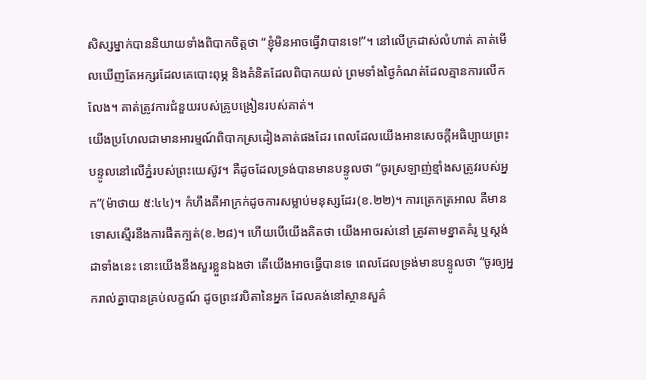សិស្សម្នាក់បាននិយាយទាំងពិបាកចិត្តថា “ខ្ញុំមិនអាចធ្វើវាបានទេ!”។ នៅលើក្រដាស់លំហាត់ គាត់មើលឃើញតែអក្សរដែលគេបោះពុម្ភ និងគំនិតដែលពិបាកយល់ ព្រមទាំងថ្ងៃកំណត់ដែលគ្មានការលើកលែង។ គាត់ត្រូវការជំនួយរបស់គ្រូបង្រៀនរបស់គាត់។
យើងប្រហែលជាមានអារម្មណ៍ពិបាកស្រដៀងគាត់ផងដែរ ពេលដែលយើងអានសេចក្តីអធិប្បាយព្រះបន្ទូលនៅលើភ្នំរបស់ព្រះយេស៊ូវ។ គឺដូចដែលទ្រង់បានមានបន្ទូលថា “ចូរស្រឡាញ់ខ្មាំងសត្រូវរបស់អ្នក”(ម៉ាថាយ ៥:៤៤)។ កំហឹងគឺអាក្រក់ដូចការសម្លាប់មនុស្សដែរ(ខ.២២)។ ការត្រេកត្រអាល គឺមានទោសស្មើរនឹងការផឹតក្បត់(ខ.២៨)។ ហើយបើយើងគិតថា យើងអាចរស់នៅ ត្រូវតាមខ្នាតគំរូ ឬស្តង់ដាទាំងនេះ នោះយើងនឹងសួរខ្លួនឯងថា តើយើងអាចធ្វើបានទេ ពេលដែលទ្រង់មានបន្ទូលថា “ចូរឲ្យអ្នករាល់គ្នាបានគ្រប់លក្ខណ៍ ដូចព្រះវរបិតានៃអ្នក ដែលគង់នៅស្ថានសួគ៌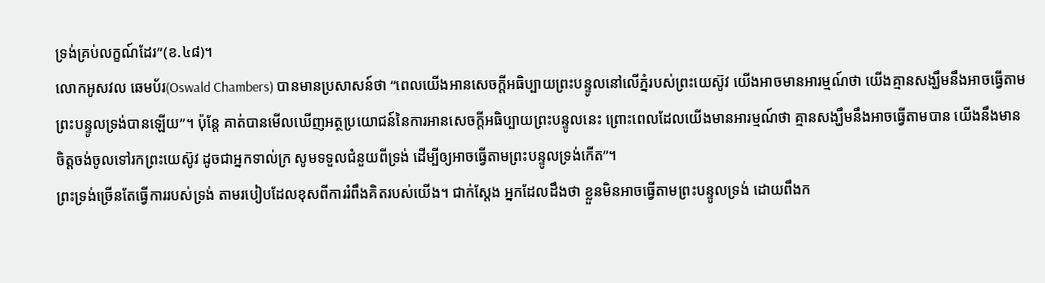ទ្រង់គ្រប់លក្ខណ៍ដែរ”(ខ.៤៨)។
លោកអូសវល ឆេមប័រ(Oswald Chambers) បានមានប្រសាសន៍ថា “ពេលយើងអានសេចក្តីអធិប្បាយព្រះបន្ទូលនៅលើភ្នំរបស់ព្រះយេស៊ូវ យើងអាចមានអារម្មណ៍ថា យើងគ្មានសង្ឃឹមនឹងអាចធ្វើតាមព្រះបន្ទូលទ្រង់បានឡើយ”។ ប៉ុន្តែ គាត់បានមើលឃើញអត្ថប្រយោជន៍នៃការអានសេចក្តីអធិប្បាយព្រះបន្ទូលនេះ ព្រោះពេលដែលយើងមានអារម្មណ៍ថា គ្មានសង្ឃឹមនឹងអាចធ្វើតាមបាន យើងនឹងមានចិត្តចង់ចូលទៅរកព្រះយេស៊ូវ ដូចជាអ្នកទាល់ក្រ សូមទទួលជំនួយពីទ្រង់ ដើម្បីឲ្យអាចធ្វើតាមព្រះបន្ទូលទ្រង់កើត”។
ព្រះទ្រង់ច្រើនតែធ្វើការរបស់ទ្រង់ តាមរបៀបដែលខុសពីការរំពឹងគិតរបស់យើង។ ជាក់ស្តែង អ្នកដែលដឹងថា ខ្លួនមិនអាចធ្វើតាមព្រះបន្ទូលទ្រង់ ដោយពឹងក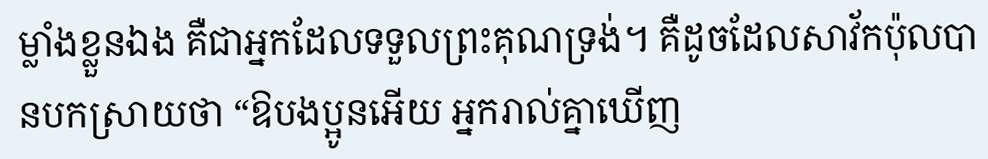ម្លាំងខ្លួនឯង គឺជាអ្នកដែលទទួលព្រះគុណទ្រង់។ គឺដូចដែលសាវ័កប៉ុលបានបកស្រាយថា “ឱបងប្អូនអើយ អ្នករាល់គ្នាឃើញ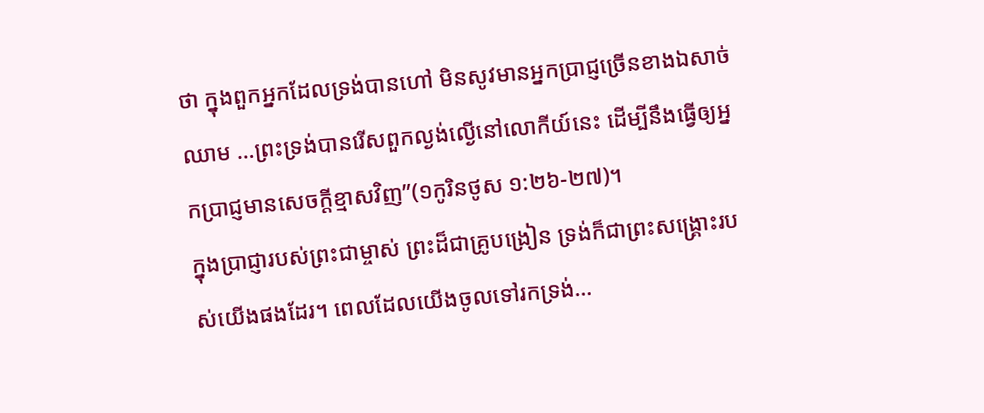ថា ក្នុងពួកអ្នកដែលទ្រង់បានហៅ មិនសូវមានអ្នកប្រាជ្ញច្រើនខាងឯសាច់ឈាម …ព្រះទ្រង់បានរើសពួកល្ងង់ល្ងើនៅលោកីយ៍នេះ ដើម្បីនឹងធ្វើឲ្យអ្នកប្រាជ្ញមានសេចក្តីខ្មាសវិញ”(១កូរិនថូស ១:២៦-២៧)។
ក្នុងប្រាជ្ញារបស់ព្រះជាម្ចាស់ ព្រះដ៏ជាគ្រូបង្រៀន ទ្រង់ក៏ជាព្រះសង្រ្គោះរបស់យើងផងដែរ។ ពេលដែលយើងចូលទៅរកទ្រង់…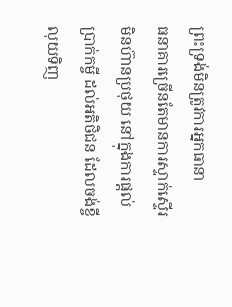ព្រះទ្រង់មិនត្រូវការអ្នកធានា
ធនាគារច្រើនតែមានការស្ទាក់ស្ទើរ មិនហ៊ានប្រថុយ នៅក្នុងការផ្តល់ប្រាក់កម្ចី ដល់អតិថិជន ដែលចង់ខ្ចីលុយទិញ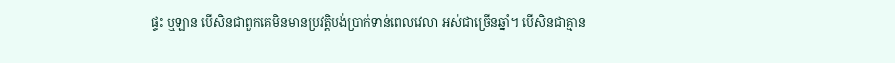ផ្ទះ ឬឡាន បើសិនជាពួកគេមិនមានប្រវត្តិបង់ប្រាក់ទាន់ពេលវេលា អស់ជាច្រើនឆ្នាំ។ បើសិនជាគ្មាន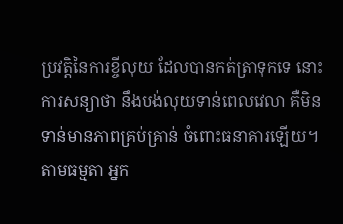ប្រវត្តិនៃការខ្ចីលុយ ដែលបានកត់ត្រាទុកទេ នោះការសន្យាថា នឹងបង់លុយទាន់ពេលវេលា គឺមិនទាន់មានភាពគ្រប់គ្រាន់ ចំពោះធនាគារឡើយ។ តាមធម្មតា អ្នក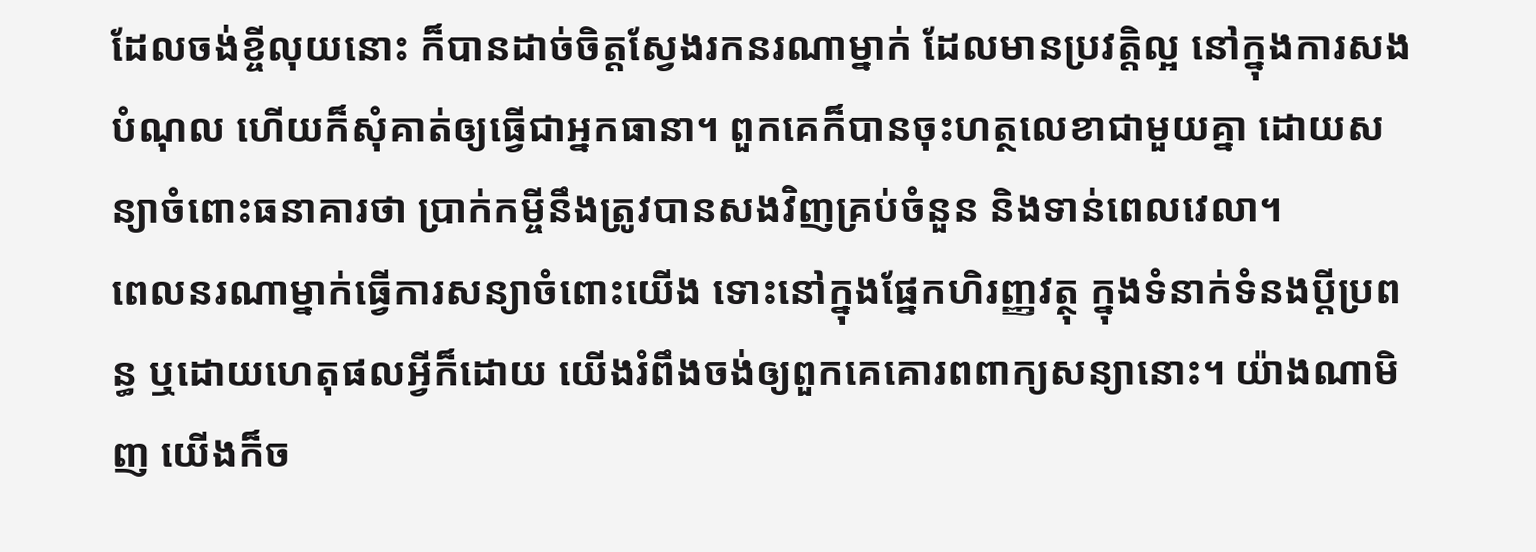ដែលចង់ខ្ចីលុយនោះ ក៏បានដាច់ចិត្តស្វែងរកនរណាម្នាក់ ដែលមានប្រវត្តិល្អ នៅក្នុងការសងបំណុល ហើយក៏សុំគាត់ឲ្យធ្វើជាអ្នកធានា។ ពួកគេក៏បានចុះហត្ថលេខាជាមួយគ្នា ដោយសន្យាចំពោះធនាគារថា ប្រាក់កម្ចីនឹងត្រូវបានសងវិញគ្រប់ចំនួន និងទាន់ពេលវេលា។
ពេលនរណាម្នាក់ធ្វើការសន្យាចំពោះយើង ទោះនៅក្នុងផ្នែកហិរញ្ញវត្ថុ ក្នុងទំនាក់ទំនងប្តីប្រពន្ធ ឬដោយហេតុផលអ្វីក៏ដោយ យើងរំពឹងចង់ឲ្យពួកគេគោរពពាក្យសន្យានោះ។ យ៉ាងណាមិញ យើងក៏ច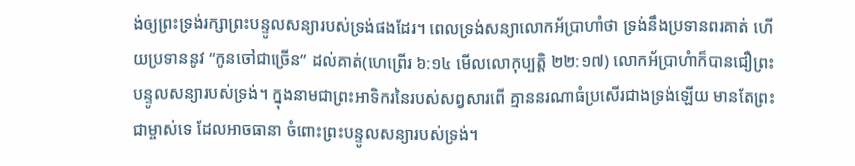ង់ឲ្យព្រះទ្រង់រក្សាព្រះបន្ទូលសន្យារបស់ទ្រង់ផងដែរ។ ពេលទ្រង់សន្យាលោកអ័ប្រាហាំថា ទ្រង់នឹងប្រទានពរគាត់ ហើយប្រទាននូវ “កូនចៅជាច្រើន” ដល់គាត់(ហេព្រើរ ៦:១៤ មើលលោកុប្បត្តិ ២២:១៧) លោកអ័ប្រាហំាក៏បានជឿព្រះបន្ទូលសន្យារបស់ទ្រង់។ ក្នុងនាមជាព្រះអាទិករនៃរបស់សព្វសារពើ គ្មាននរណាធំប្រសើរជាងទ្រង់ឡើយ មានតែព្រះជាម្ចាស់ទេ ដែលអាចធានា ចំពោះព្រះបន្ទូលសន្យារបស់ទ្រង់។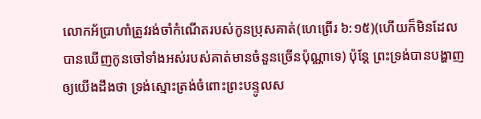លោកអ័ប្រាហាំត្រូវរង់ចាំកំណើតរបស់កូនប្រុសគាត់(ហេព្រើរ ៦:១៥)(ហើយក៏មិនដែលបានឃើញកូនចៅទាំងអស់របស់គាត់មានចំនួនច្រើនប៉ុណ្ណាទេ) ប៉ុន្តែ ព្រះទ្រង់បានបង្ហាញឲ្យយើងដឹងថា ទ្រង់ស្មោះត្រង់ចំពោះព្រះបន្ទូលស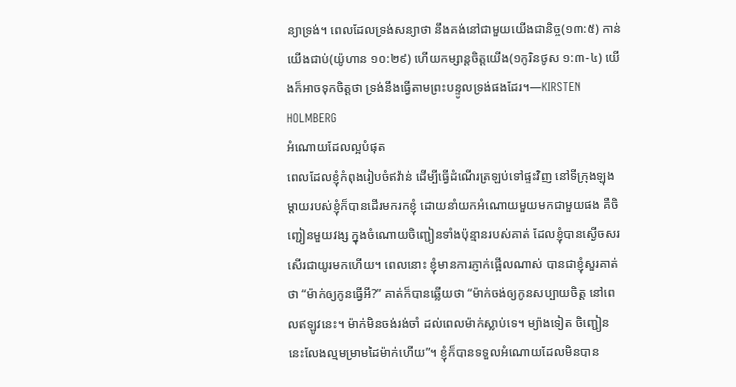ន្យាទ្រង់។ ពេលដែលទ្រង់សន្យាថា នឹងគង់នៅជាមួយយើងជានិច្ច(១៣:៥) កាន់យើងជាប់(យ៉ូហាន ១០:២៩) ហើយកម្សាន្តចិត្តយើង(១កូរិនថូស ១:៣-៤) យើងក៏អាចទុកចិត្តថា ទ្រង់នឹងធ្វើតាមព្រះបន្ទូលទ្រង់ផងដែរ។—KIRSTEN HOLMBERG
អំណោយដែលល្អបំផុត
ពេលដែលខ្ញុំកំពុងរៀបចំឥវ៉ាន់ ដើម្បីធ្វើដំណើរត្រឡប់ទៅផ្ទះវិញ នៅទីក្រុងឡុង ម្តាយរបស់ខ្ញុំក៏បានដើរមករកខ្ញុំ ដោយនាំយកអំណោយមួយមកជាមួយផង គឺចិញ្ជៀនមួយវង្ស ក្នុងចំណោយចិញ្ជៀនទាំងប៉ុន្មានរបស់គាត់ ដែលខ្ញុំបានស្ងើចសរសើរជាយូរមកហើយ។ ពេលនោះ ខ្ញុំមានការភ្ញាក់ផ្អើលណាស់ បានជាខ្ញុំសួរគាត់ថា “ម៉ាក់ឲ្យកូនធ្វើអី?” គាត់ក៏បានឆ្លើយថា “ម៉ាក់ចង់ឲ្យកូនសប្បាយចិត្ត នៅពេលឥឡូវនេះ។ ម៉ាក់មិនចង់រង់ចាំ ដល់ពេលម៉ាក់ស្លាប់ទេ។ ម្យ៉ាងទៀត ចិញ្ជៀននេះលែងល្មមម្រាមដៃម៉ាក់ហើយ”។ ខ្ញុំក៏បានទទួលអំណោយដែលមិនបាន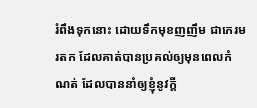រំពឹងទុកនោះ ដោយទឹកមុខញញឹម ជាកេរមរតក ដែលគាត់បានប្រគល់ឲ្យមុនពេលកំណត់ ដែលបាននាំឲ្យខ្ញុំនូវក្តី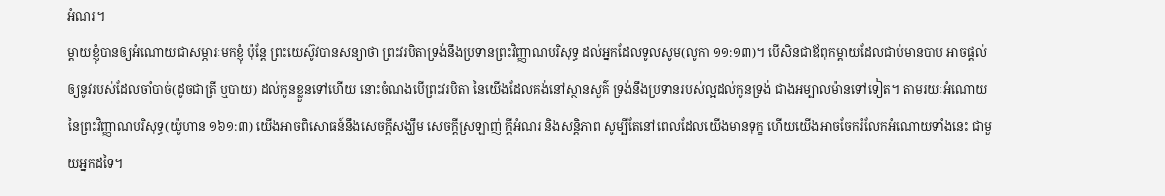អំណរ។
ម្តាយខ្ញុំបានឲ្យអំណោយជាសម្ភារៈមកខ្ញុំ ប៉ុន្តែ ព្រះយេស៊ូវបានសន្យាថា ព្រះវរបិតាទ្រង់នឹងប្រទានព្រះវិញ្ញាណបរិសុទ្ធ ដល់អ្នកដែលទូលសូម(លូកា ១១:១៣)។ បើសិនជាឪពុកម្តាយដែលជាប់មានបាប អាចផ្តល់ឲ្យនូវរបស់ដែលចាំបាច់(ដូចជាត្រី ឬបាយ) ដល់កូនខ្លួនទៅហើយ នោះចំណងបើព្រះវរបិតា នៃយើងដែលគង់នៅស្ថានសួគ៌ ទ្រង់នឹងប្រទានរបស់ល្អដល់កូនទ្រង់ ជាងអម្បាលម៉ានទៅទៀត។ តាមរយៈអំណោយនៃព្រះវិញ្ញាណបរិសុទ្ធ(យ៉ូហាន ១៦១:៣) យើងអាចពិសោធន៍នឹងសេចក្តីសង្ឃឹម សេចក្តីស្រឡាញ់ ក្តីអំណរ និងសន្តិភាព សូម្បីតែនៅពេលដែលយើងមានទុក្ខ ហើយយើងអាចចែករំលែកអំណោយទាំងនេះ ជាមួយអ្នកដទៃ។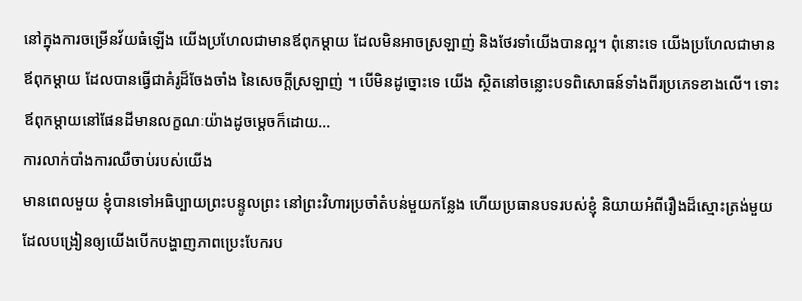នៅក្នុងការចម្រើនវ័យធំឡើង យើងប្រហែលជាមានឪពុកម្តាយ ដែលមិនអាចស្រឡាញ់ និងថែរទាំយើងបានល្អ។ ពុំនោះទេ យើងប្រហែលជាមានឪពុកម្តាយ ដែលបានធ្វើជាគំរូដ៏ចែងចាំង នៃសេចក្តីស្រឡាញ់ ។ បើមិនដូច្នោះទេ យើង ស្ថិតនៅចន្លោះបទពិសោធន៍ទាំងពីរប្រភេទខាងលើ។ ទោះឪពុកម្តាយនៅផែនដីមានលក្ខណៈយ៉ាងដូចម្តេចក៏ដោយ…
ការលាក់បាំងការឈឺចាប់របស់យើង
មានពេលមួយ ខ្ញុំបានទៅអធិប្បាយព្រះបន្ទូលព្រះ នៅព្រះវិហារប្រចាំតំបន់មួយកន្លែង ហើយប្រធានបទរបស់ខ្ញុំ និយាយអំពីរឿងដ៏ស្មោះត្រង់មួយ ដែលបង្រៀនឲ្យយើងបើកបង្ហាញភាពប្រេះបែករប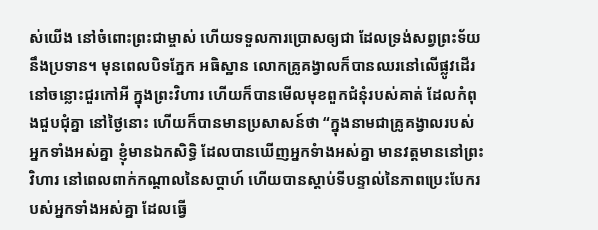ស់យើង នៅចំពោះព្រះជាម្ចាស់ ហើយទទួលការប្រោសឲ្យជា ដែលទ្រង់សព្វព្រះទ័យនឹងប្រទាន។ មុនពេលបិទភ្នែក អធិស្ឋាន លោកគ្រូគង្វាលក៏បានឈរនៅលើផ្លូវដើរនៅចន្លោះជួរកៅអី ក្នុងព្រះវិហារ ហើយក៏បានមើលមុខពួកជំនុំរបស់គាត់ ដែលកំពុងជួបជុំគ្នា នៅថ្ងៃនោះ ហើយក៏បានមានប្រសាសន៍ថា “ក្នុងនាមជាគ្រូគង្វាលរបស់អ្នកទាំងអស់គ្នា ខ្ញុំមានឯកសិទ្ធិ ដែលបានឃើញអ្នកទំាងអស់គ្នា មានវត្តមាននៅព្រះវិហារ នៅពេលពាក់កណ្តាលនៃសប្តាហ៍ ហើយបានស្តាប់ទីបន្ទាល់នៃភាពប្រេះបែករបស់អ្នកទាំងអស់គ្នា ដែលធ្វើ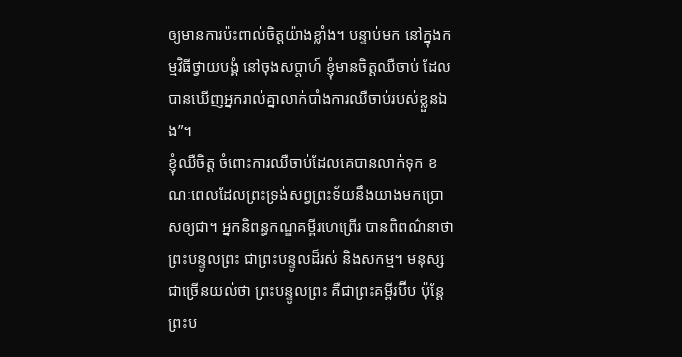ឲ្យមានការប៉ះពាល់ចិត្តយ៉ាងខ្លាំង។ បន្ទាប់មក នៅក្នុងកម្មវិធីថ្វាយបង្គំ នៅចុងសប្តាហ៍ ខ្ញុំមានចិត្តឈឺចាប់ ដែលបានឃើញអ្នករាល់គ្នាលាក់បាំងការឈឺចាប់របស់ខ្លួនឯង”។
ខ្ញុំឈឺចិត្ត ចំពោះការឈឺចាប់ដែលគេបានលាក់ទុក ខណៈពេលដែលព្រះទ្រង់សព្វព្រះទ័យនឹងយាងមកប្រោសឲ្យជា។ អ្នកនិពន្ធកណ្ឌគម្ពីរហេព្រើរ បានពិពណ៌នាថា ព្រះបន្ទូលព្រះ ជាព្រះបន្ទូលដ៏រស់ និងសកម្ម។ មនុស្សជាច្រើនយល់ថា ព្រះបន្ទូលព្រះ គឺជាព្រះគម្ពីរប៊ីប ប៉ុន្តែ ព្រះប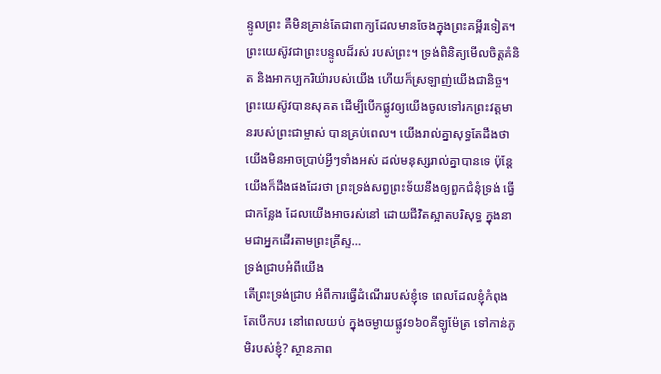ន្ទូលព្រះ គឺមិនគ្រាន់តែជាពាក្យដែលមានចែងក្នុងព្រះគម្ពីរទៀត។ ព្រះយេស៊ូវជាព្រះបន្ទូលដ៏រស់ របស់ព្រះ។ ទ្រង់ពិនិត្យមើលចិត្តគំនិត និងអាកប្បករិយ៉ារបស់យើង ហើយក៏ស្រឡាញ់យើងជានិច្ច។
ព្រះយេស៊ូវបានសុគត ដើម្បីបើកផ្លូវឲ្យយើងចូលទៅរកព្រះវត្តមានរបស់ព្រះជាម្ចាស់ បានគ្រប់ពេល។ យើងរាល់គ្នាសុទ្ធតែដឹងថា យើងមិនអាចប្រាប់អ្វីៗទាំងអស់ ដល់មនុស្សរាល់គ្នាបានទេ ប៉ុន្តែ យើងក៏ដឹងផងដែរថា ព្រះទ្រង់សព្វព្រះទ័យនឹងឲ្យពួកជំនុំទ្រង់ ធ្វើជាកន្លែង ដែលយើងអាចរស់នៅ ដោយជីវិតស្អាតបរិសុទ្ធ ក្នុងនាមជាអ្នកដើរតាមព្រះគ្រីស្ទ…
ទ្រង់ជ្រាបអំពីយើង
តើព្រះទ្រង់ជ្រាប អំពីការធ្វើដំណើររបស់ខ្ញុំទេ ពេលដែលខ្ញុំកំពុងតែបើកបរ នៅពេលយប់ ក្នុងចម្ងាយផ្លូវ១៦០គីឡូម៉ែត្រ ទៅកាន់ភូមិរបស់ខ្ញុំ? ស្ថានភាព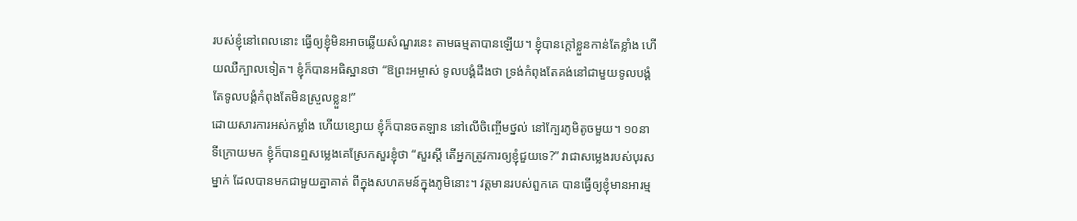របស់ខ្ញុំនៅពេលនោះ ធ្វើឲ្យខ្ញុំមិនអាចឆ្លើយសំណួរនេះ តាមធម្មតាបានឡើយ។ ខ្ញុំបានក្តៅខ្លួនកាន់តែខ្លាំង ហើយឈឺក្បាលទៀត។ ខ្ញុំក៏បានអធិស្ឋានថា “ឱព្រះអម្ចាស់ ទូលបង្គំដឹងថា ទ្រង់កំពុងតែគង់នៅជាមួយទូលបង្គំ តែទូលបង្គំកំពុងតែមិនស្រួលខ្លួន!”
ដោយសារការអស់កម្លាំង ហើយខ្សោយ ខ្ញុំក៏បានចតឡាន នៅលើចិញ្ចើមថ្នល់ នៅក្បែរភូមិតូចមួយ។ ១០នាទីក្រោយមក ខ្ញុំក៏បានឮសម្លេងគេស្រែកសួរខ្ញុំថា “សួរស្តី តើអ្នកត្រូវការឲ្យខ្ញុំជួយទេ?” វាជាសម្លេងរបស់បុរសម្នាក់ ដែលបានមកជាមួយគ្នាគាត់ ពីក្នុងសហគមន៍ក្នុងភូមិនោះ។ វត្តមានរបស់ពួកគេ បានធ្វើឲ្យខ្ញុំមានអារម្ម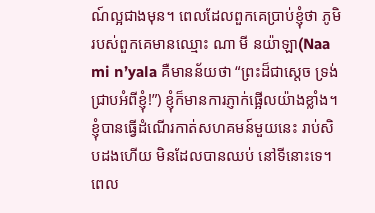ណ៍ល្អជាងមុន។ ពេលដែលពួកគេប្រាប់ខ្ញុំថា ភូមិរបស់ពួកគេមានឈ្មោះ ណា មី នយ៉ាឡា(Naa mi n’yala គឺមានន័យថា “ព្រះដ៏ជាស្តេច ទ្រង់ជ្រាបអំពីខ្ញុំ!”) ខ្ញុំក៏មានការភ្ញាក់ផ្អើលយ៉ាងខ្លាំង។ ខ្ញុំបានធ្វើដំណើរកាត់សហគមន៍មួយនេះ រាប់សិបដងហើយ មិនដែលបានឈប់ នៅទីនោះទេ។ ពេល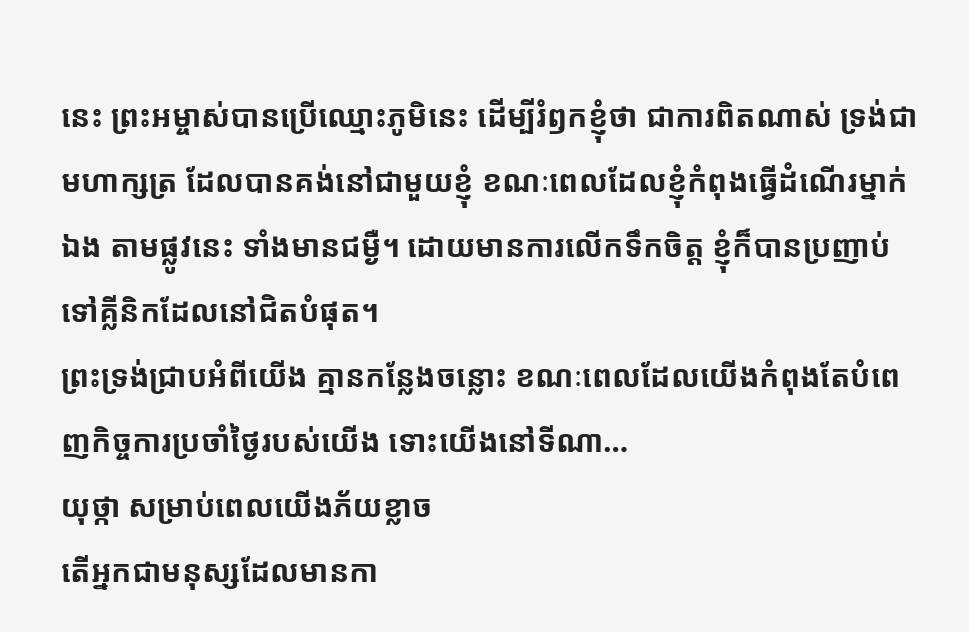នេះ ព្រះអម្ចាស់បានប្រើឈ្មោះភូមិនេះ ដើម្បីរំឭកខ្ញុំថា ជាការពិតណាស់ ទ្រង់ជាមហាក្សត្រ ដែលបានគង់នៅជាមួយខ្ញុំ ខណៈពេលដែលខ្ញុំកំពុងធ្វើដំណើរម្នាក់ឯង តាមផ្លូវនេះ ទាំងមានជម្ងឺ។ ដោយមានការលើកទឹកចិត្ត ខ្ញុំក៏បានប្រញាប់ទៅគ្លីនិកដែលនៅជិតបំផុត។
ព្រះទ្រង់ជ្រាបអំពីយើង គ្មានកន្លែងចន្លោះ ខណៈពេលដែលយើងកំពុងតែបំពេញកិច្ចការប្រចាំថ្ងៃរបស់យើង ទោះយើងនៅទីណា…
យុថ្កា សម្រាប់ពេលយើងភ័យខ្លាច
តើអ្នកជាមនុស្សដែលមានកា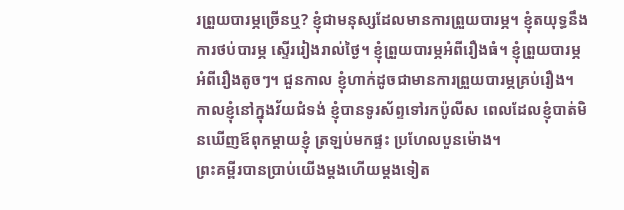រព្រួយបារម្ភច្រើនឬ? ខ្ញុំជាមនុស្សដែលមានការព្រួយបារម្ភ។ ខ្ញុំតយុទ្ធនឹងការថប់បារម្ភ ស្ទើររៀងរាល់ថ្ងៃ។ ខ្ញុំព្រួយបារម្ភអំពីរឿងធំ។ ខ្ញុំព្រួយបារម្ភអំពីរឿងតូចៗ។ ជួនកាល ខ្ញុំហាក់ដូចជាមានការព្រួយបារម្ភគ្រប់រឿង។ កាលខ្ញុំនៅក្នុងវ័យជំទង់ ខ្ញុំបានទូរស័ព្ទទៅរកប៉ូលីស ពេលដែលខ្ញុំបាត់មិនឃើញឪពុកម្តាយខ្ញុំ ត្រឡប់មកផ្ទះ ប្រហែលបួនម៉ោង។
ព្រះគម្ពីរបានប្រាប់យើងម្តងហើយម្តងទៀត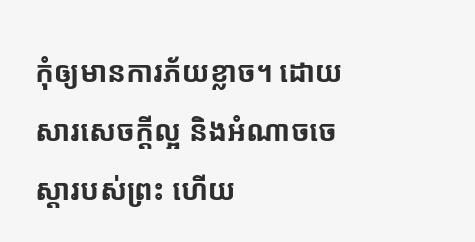កុំឲ្យមានការភ័យខ្លាច។ ដោយសារសេចក្តីល្អ និងអំណាចចេស្តារបស់ព្រះ ហើយ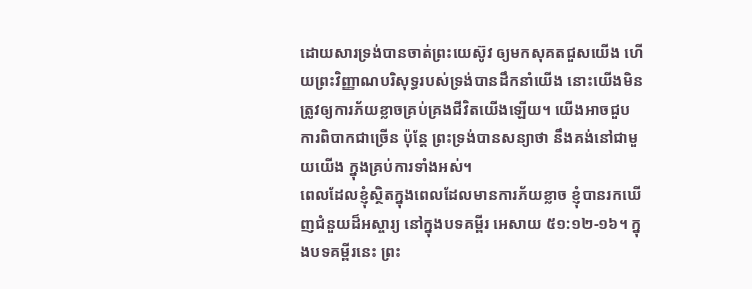ដោយសារទ្រង់បានចាត់ព្រះយេស៊ូវ ឲ្យមកសុគតជួសយើង ហើយព្រះវិញ្ញាណបរិសុទ្ធរបស់ទ្រង់បានដឹកនាំយើង នោះយើងមិនត្រូវឲ្យការភ័យខ្លាចគ្រប់គ្រងជីវិតយើងឡើយ។ យើងអាចជួបការពិបាកជាច្រើន ប៉ុន្តែ ព្រះទ្រង់បានសន្យាថា នឹងគង់នៅជាមួយយើង ក្នុងគ្រប់ការទាំងអស់។
ពេលដែលខ្ញុំស្ថិតក្នុងពេលដែលមានការភ័យខ្លាច ខ្ញុំបានរកឃើញជំនួយដ៏អស្ចារ្យ នៅក្នុងបទគម្ពីរ អេសាយ ៥១:១២-១៦។ ក្នុងបទគម្ពីរនេះ ព្រះ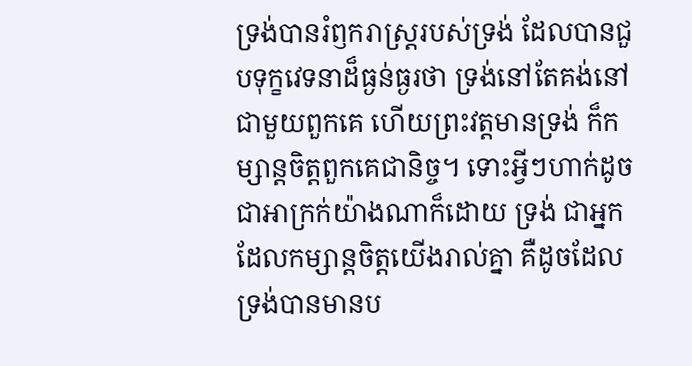ទ្រង់បានរំឭករាស្រ្តរបស់ទ្រង់ ដែលបានជួបទុក្ខវេទនាដ៏ធ្ងន់ធ្ងរថា ទ្រង់នៅតែគង់នៅជាមួយពួកគេ ហើយព្រះវត្តមានទ្រង់ ក៏កម្សាន្តចិត្តពួកគេជានិច្ច។ ទោះអ្វីៗហាក់ដូចជាអាក្រក់យ៉ាងណាក៏ដោយ ទ្រង់ ជាអ្នកដែលកម្សាន្តចិត្តយើងរាល់គ្នា គឺដូចដែលទ្រង់បានមានប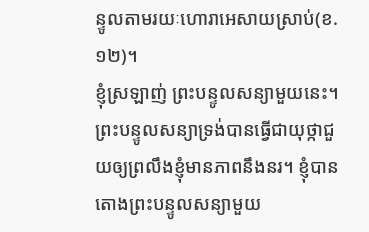ន្ទូលតាមរយៈហោរាអេសាយស្រាប់(ខ.១២)។
ខ្ញុំស្រឡាញ់ ព្រះបន្ទូលសន្យាមួយនេះ។ ព្រះបន្ទូលសន្យាទ្រង់បានធ្វើជាយុថ្កាជួយឲ្យព្រលឹងខ្ញុំមានភាពនឹងនរ។ ខ្ញុំបានតោងព្រះបន្ទូលសន្យាមួយ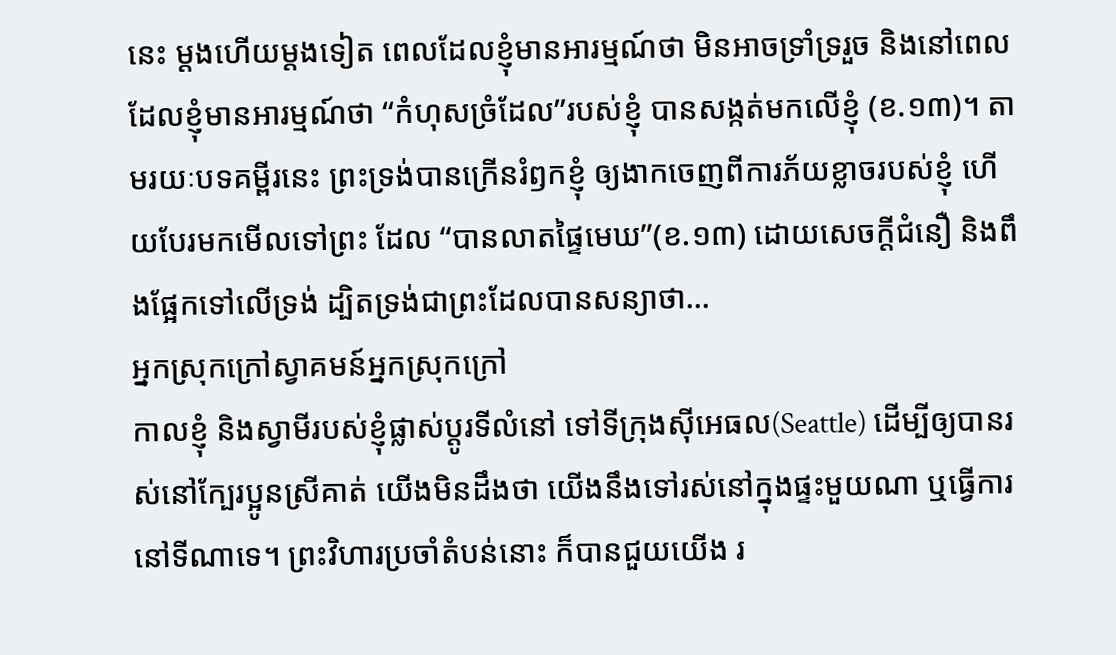នេះ ម្តងហើយម្តងទៀត ពេលដែលខ្ញុំមានអារម្មណ៍ថា មិនអាចទ្រាំទ្ររួច និងនៅពេលដែលខ្ញុំមានអារម្មណ៍ថា “កំហុសច្រំដែល”របស់ខ្ញុំ បានសង្កត់មកលើខ្ញុំ (ខ.១៣)។ តាមរយៈបទគម្ពីរនេះ ព្រះទ្រង់បានក្រើនរំឭកខ្ញុំ ឲ្យងាកចេញពីការភ័យខ្លាចរបស់ខ្ញុំ ហើយបែរមកមើលទៅព្រះ ដែល “បានលាតផ្ទៃមេឃ”(ខ.១៣) ដោយសេចក្តីជំនឿ និងពឹងផ្អែកទៅលើទ្រង់ ដ្បិតទ្រង់ជាព្រះដែលបានសន្យាថា…
អ្នកស្រុកក្រៅស្វាគមន៍អ្នកស្រុកក្រៅ
កាលខ្ញុំ និងស្វាមីរបស់ខ្ញុំផ្លាស់ប្តូរទីលំនៅ ទៅទីក្រុងស៊ីអេធល(Seattle) ដើម្បីឲ្យបានរស់នៅក្បែរប្អូនស្រីគាត់ យើងមិនដឹងថា យើងនឹងទៅរស់នៅក្នុងផ្ទះមួយណា ឬធ្វើការនៅទីណាទេ។ ព្រះវិហារប្រចាំតំបន់នោះ ក៏បានជួយយើង រ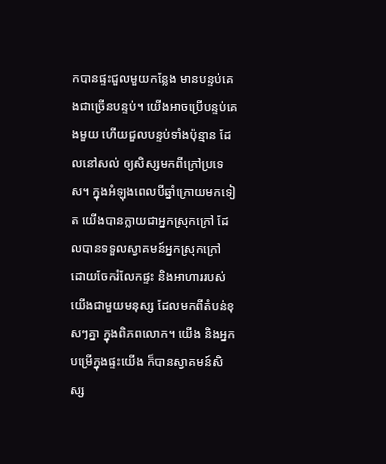កបានផ្ទះជួលមួយកន្លែង មានបន្ទប់គេងជាច្រើនបន្ទប់។ យើងអាចប្រើបន្ទប់គេងមួយ ហើយជួលបន្ទប់ទាំងប៉ុន្មាន ដែលនៅសល់ ឲ្យសិស្សមកពីក្រៅប្រទេស។ ក្នុងអំឡុងពេលបីឆ្នាំក្រោយមកទៀត យើងបានក្លាយជាអ្នកស្រុកក្រៅ ដែលបានទទួលស្វាគមន៍អ្នកស្រុកក្រៅ ដោយចែករំលែកផ្ទះ និងអាហាររបស់យើងជាមួយមនុស្ស ដែលមកពីតំបន់ខុសៗគ្នា ក្នុងពិភពលោក។ យើង និងអ្នកបម្រើក្នុងផ្ទះយើង ក៏បានស្វាគមន៍សិស្ស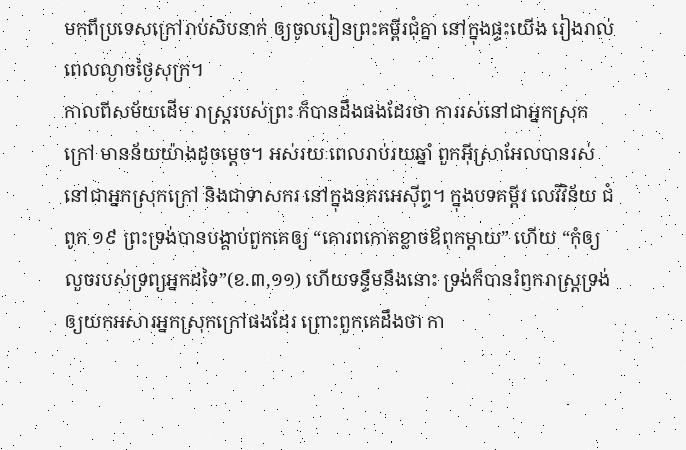មកពីប្រទេសក្រៅរាប់សិបនាក់ ឲ្យចូលរៀនព្រះគម្ពីរជុំគ្នា នៅក្នុងផ្ទះយើង រៀងរាល់ពេលល្ងាចថ្ងៃសុក្រ។
កាលពីសម័យដើម រាស្រ្តរបស់ព្រះ ក៏បានដឹងផងដែរថា ការរស់នៅជាអ្នកស្រុកក្រៅ មានន័យយ៉ាងដូចម្តេច។ អស់រយៈពេលរាប់រយឆ្នាំ ពួកអ៊ីស្រាអែលបានរស់នៅជាអ្នកស្រុកក្រៅ និងជាទាសករ នៅក្នុងនគរអេស៊ីព្ទ។ ក្នុងបទគម្ពីរ លេវីវិន័យ ជំពូក ១៩ ព្រះទ្រង់បានបង្គាប់ពួកគេឲ្យ “គោរពកោតខ្លាចឪពុកម្តាយ” ហើយ “កុំឲ្យលួចរបស់ទ្រព្យអ្នកដទៃ”(ខ.៣,១១) ហើយទន្ទឹមនឹងនោះ ទ្រង់ក៏បានរំឭករាស្រ្តទ្រង់ ឲ្យយកអសារអ្នកស្រុកក្រៅផងដែរ ព្រោះពួកគេដឹងថា កា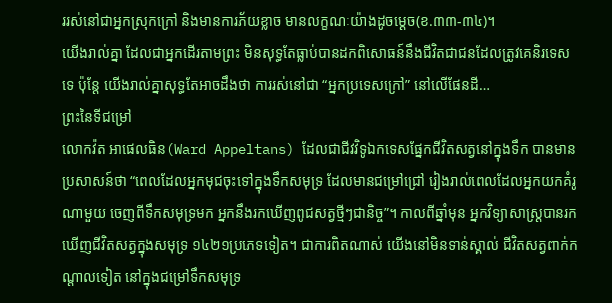ររស់នៅជាអ្នកស្រុកក្រៅ និងមានការភ័យខ្លាច មានលក្ខណៈយ៉ាងដូចម្តេច(ខ.៣៣-៣៤)។
យើងរាល់គ្នា ដែលជាអ្នកដើរតាមព្រះ មិនសុទ្ធតែធ្លាប់បានដកពិសោធន៍នឹងជីវិតជាជនដែលត្រូវគេនិរទេសទេ ប៉ុន្តែ យើងរាល់គ្នាសុទ្ធតែអាចដឹងថា ការរស់នៅជា “អ្នកប្រទេសក្រៅ” នៅលើផែនដី…
ព្រះនៃទីជម្រៅ
លោកវ៉ត អាផេលធិន(Ward Appeltans) ដែលជាជីវវិទូឯកទេសផ្នែកជីវិតសត្វនៅក្នុងទឹក បានមានប្រសាសន៍ថា “ពេលដែលអ្នកមុជចុះទៅក្នុងទឹកសមុទ្រ ដែលមានជម្រៅជ្រៅ រៀងរាល់ពេលដែលអ្នកយកគំរូណាមួយ ចេញពីទឹកសមុទ្រមក អ្នកនឹងរកឃើញពូជសត្វថ្មីៗជានិច្ច”។ កាលពីឆ្នាំមុន អ្នកវិទ្យាសាស្រ្តបានរកឃើញជីវិតសត្វក្នុងសមុទ្រ ១៤២១ប្រភេទទៀត។ ជាការពិតណាស់ យើងនៅមិនទាន់ស្គាល់ ជីវិតសត្វពាក់កណ្តាលទៀត នៅក្នុងជម្រៅទឹកសមុទ្រ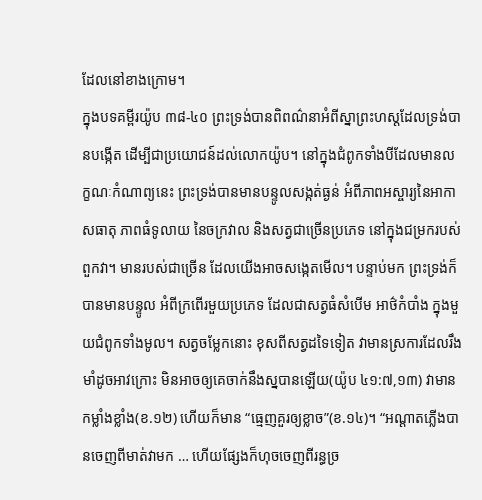ដែលនៅខាងក្រោម។
ក្នុងបទគម្ពីរយ៉ូប ៣៨-៤០ ព្រះទ្រង់បានពិពណ៌នាអំពីស្នាព្រះហស្តដែលទ្រង់បានបង្កើត ដើម្បីជាប្រយោជន៍ដល់លោកយ៉ូប។ នៅក្នុងជំពូកទាំងបីដែលមានលក្ខណៈកំណាព្យនេះ ព្រះទ្រង់បានមានបន្ទូលសង្កត់ធ្ងន់ អំពីភាពអស្ចារ្យនៃអាកាសធាតុ ភាពធំទូលាយ នៃចក្រវាល និងសត្វជាច្រើនប្រភេទ នៅក្នុងជម្រករបស់ពួកវា។ មានរបស់ជាច្រើន ដែលយើងអាចសង្កេតមើល។ បន្ទាប់មក ព្រះទ្រង់ក៏បានមានបន្ទូល អំពីក្រពើរមួយប្រភេទ ដែលជាសត្វធំសំបើម អាថ៌កំបាំង ក្នុងមួយជំពូកទាំងមូល។ សត្វចម្លែកនោះ ខុសពីសត្វដទៃទៀត វាមានស្រការដែលរឹងមាំដូចអាវក្រោះ មិនអាចឲ្យគេចាក់នឹងស្នបានឡើយ(យ៉ូប ៤១:៧,១៣) វាមានកម្លាំងខ្លាំង(ខ.១២) ហើយក៏មាន “ធ្មេញគួរឲ្យខ្លាច”(ខ.១៤)។ “អណ្តាតភ្លើងបានចេញពីមាត់វាមក … ហើយផ្សែងក៏ហុចចេញពីរន្ធច្រ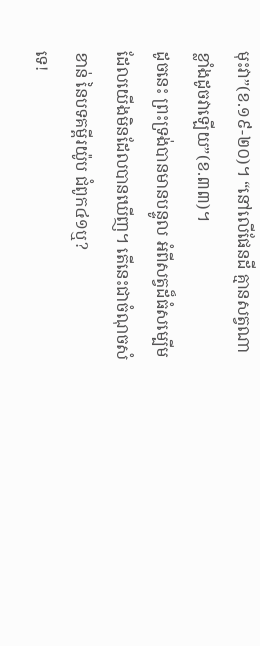មុះវា”(ខ.១៩-២០)។ “នៅលើផែនដី គ្មានសត្វណាខ្លាំងដូចវាឡើយ”(ខ.៣៣)។
ដូចនេះ ព្រះទ្រង់បានមានបន្ទូល អំពីសត្វដ៏ធំសម្បើម ដែលយើងមិនដែលបានឃើញ។ តើនេះជាចំណុចសំខាន់ នៃបទគម្ពីរយ៉ូប ជំពូក៤១ឬ?
ទេ!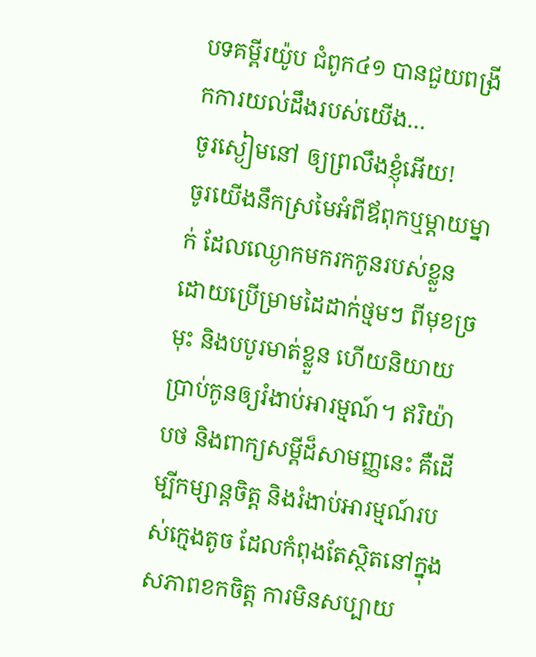បទគម្ពីរយ៉ូប ជំពូក៤១ បានជួយពង្រីកការយល់ដឹងរបស់យើង…
ចូរស្ងៀមនៅ ឲ្យព្រលឹងខ្ញុំអើយ!
ចូរយើងនឹកស្រមៃអំពីឪពុកឬម្តាយម្នាក់ ដែលឈ្ងោកមករកកូនរបស់ខ្លួន ដោយប្រើម្រាមដៃដាក់ថ្មមៗ ពីមុខច្រមុះ និងបបូរមាត់ខ្លួន ហើយនិយាយប្រាប់កូនឲ្យរំងាប់អារម្មណ៍។ ឥរិយ៉ាបថ និងពាក្យសម្តីដ៏សាមញ្ញនេះ គឺដើម្បីកម្សាន្តចិត្ត និងរំងាប់អារម្មណ៍របស់ក្មេងតូច ដែលកំពុងតែស្ថិតនៅក្នុងសភាពខកចិត្ត ការមិនសប្បាយ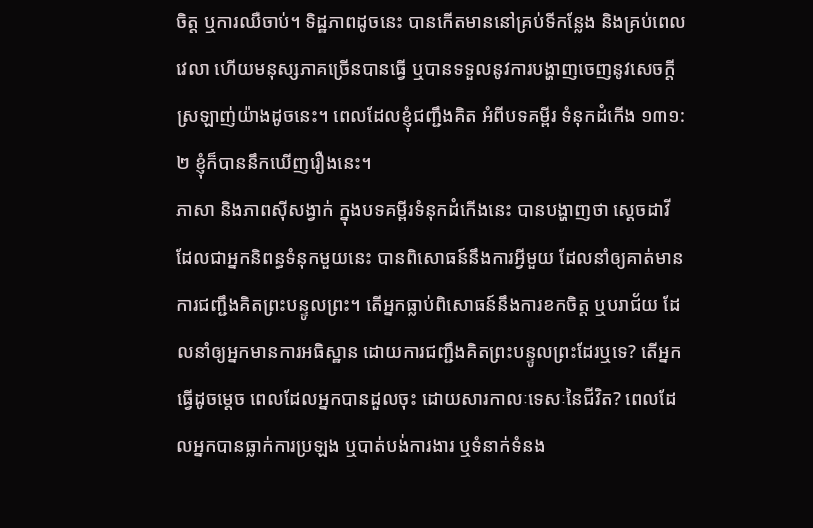ចិត្ត ឬការឈឺចាប់។ ទិដ្ឋភាពដូចនេះ បានកើតមាននៅគ្រប់ទីកន្លែង និងគ្រប់ពេលវេលា ហើយមនុស្សភាគច្រើនបានធ្វើ ឬបានទទួលនូវការបង្ហាញចេញនូវសេចក្តីស្រឡាញ់យ៉ាងដូចនេះ។ ពេលដែលខ្ញុំជញ្ជឹងគិត អំពីបទគម្ពីរ ទំនុកដំកើង ១៣១:២ ខ្ញុំក៏បាននឹកឃើញរឿងនេះ។
ភាសា និងភាពស៊ីសង្វាក់ ក្នុងបទគម្ពីរទំនុកដំកើងនេះ បានបង្ហាញថា ស្តេចដាវីដែលជាអ្នកនិពន្ធទំនុកមួយនេះ បានពិសោធន៍នឹងការអ្វីមួយ ដែលនាំឲ្យគាត់មានការជញ្ជឹងគិតព្រះបន្ទូលព្រះ។ តើអ្នកធ្លាប់ពិសោធន៍នឹងការខកចិត្ត ឬបរាជ័យ ដែលនាំឲ្យអ្នកមានការអធិស្ឋាន ដោយការជញ្ជឹងគិតព្រះបន្ទូលព្រះដែរឬទេ? តើអ្នកធ្វើដូចម្តេច ពេលដែលអ្នកបានដួលចុះ ដោយសារកាលៈទេសៈនៃជីវិត? ពេលដែលអ្នកបានធ្លាក់ការប្រឡង ឬបាត់បង់ការងារ ឬទំនាក់ទំនង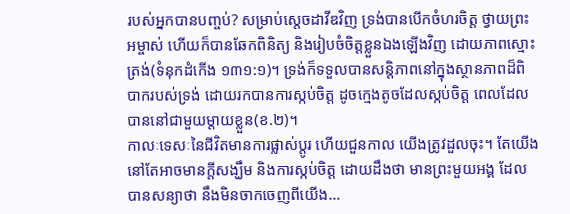របស់អ្នកបានបញ្ចប់? សម្រាប់ស្តេចដាវីឌវិញ ទ្រង់បានបើកចំហរចិត្ត ថ្វាយព្រះអម្ចាស់ ហើយក៏បានឆែកពិនិត្យ និងរៀបចំចិត្តខ្លួនឯងឡើងវិញ ដោយភាពស្មោះត្រង់(ទំនុកដំកើង ១៣១:១)។ ទ្រង់ក៏ទទួលបានសន្តិភាពនៅក្នុងស្ថានភាពដ៏ពិបាករបស់ទ្រង់ ដោយរកបានការស្កប់ចិត្ត ដូចក្មេងតូចដែលស្កប់ចិត្ត ពេលដែលបាននៅជាមួយម្តាយខ្លួន(ខ.២)។
កាលៈទេសៈនៃជីវិតមានការផ្លាស់ប្តូរ ហើយជួនកាល យើងត្រូវដួលចុះ។ តែយើងនៅតែអាចមានក្តីសង្ឃឹម និងការស្កប់ចិត្ត ដោយដឹងថា មានព្រះមួយអង្គ ដែលបានសន្យាថា នឹងមិនចាកចេញពីយើង…